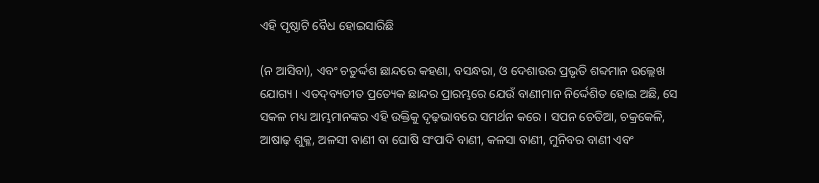ଏହି ପୃଷ୍ଠାଟି ବୈଧ ହୋଇସାରିଛି

(ନ ଆସିବା), ଏବଂ ଚତୁର୍ଦ୍ଦଶ ଛାନ୍ଦରେ କ‌ହଣା, ବସନ୍ଧରା, ଓ ଦେଶାଉର ପ୍ରଭୃତି ଶବ୍ଦମାନ ଉଲ୍ଲେଖ ଯୋଗ୍ୟ । ଏତଦ୍‌ବ୍ୟତୀତ ପ୍ରତ୍ୟେକ ଛାନ୍ଦର ପ୍ରାରମ୍ଭରେ ଯେଉଁ ବାଣୀମାନ ନିର୍ଦ୍ଦେଶିତ ହୋଇ ଅଛି, ସେ ସକଳ ମଧ୍ୟ ଆମ୍ଭମାନଙ୍କର ଏହି ଉକ୍ତିକୁ ଦୃଢ଼ଭାବରେ ସମର୍ଥନ କରେ । ସପନ ଚେତିଆ, ଚକ୍ରକେଳି, ଆଷାଢ଼ ଶୁକ୍ଳ, ଅଳସୀ ବାଣୀ ବା ଘୋଷି ସଂପାଦି ବାଣୀ, କଳସା ବାଣୀ, ମୁନିବର ବାଣୀ ଏବଂ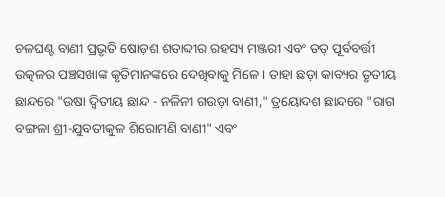ଚଳଘଣ୍ଟ ବାଣୀ ପ୍ରଭୃତି ଷୋଡ଼ଶ ଶତାବ୍ଦୀର ରହସ୍ୟ ମଞ୍ଜରୀ ଏବଂ ତ‌ତ୍ ପୂର୍ବବର୍ତ୍ତୀ ଉତ୍କଳର ପଞ୍ଚସଖାଙ୍କ କୃତିମାନଙ୍କରେ ଦେଖିବାକୁ ମିଳେ । ତାହା ଛଡ଼ା କାବ୍ୟର ତୃତୀୟ ଛାନ୍ଦରେ "ଉଷା ଦ୍ୱିତୀୟ ଛାନ୍ଦ - ନଳିନୀ ଗଉଡ଼ା ବାଣୀ," ତ୍ରୟୋଦଶ ଛାନ୍ଦରେ "ରାଗ ବଙ୍ଗଳା ଶ୍ରୀ-ଯୁବତୀକୁଳ ଶିରୋମଣି ବାଣୀ" ଏବଂ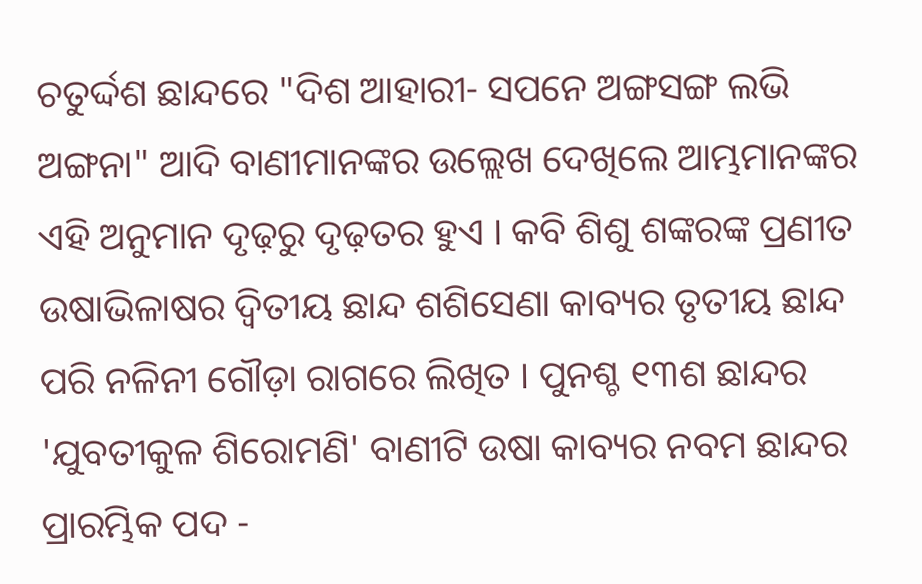ଚତୁର୍ଦ୍ଦଶ ଛାନ୍ଦରେ "ଦିଶ ଆହାରୀ- ସପନେ ଅଙ୍ଗସଙ୍ଗ ଲଭି ଅଙ୍ଗନା" ଆଦି ବାଣୀମାନଙ୍କର ଉଲ୍ଲେଖ ଦେଖିଲେ ଆମ୍ଭମାନଙ୍କର ଏହି ଅନୁମାନ ଦୃଢ଼ରୁ ଦୃଢ଼ତର ହୁଏ । କବି ଶିଶୁ ଶଙ୍କରଙ୍କ ପ୍ରଣୀତ ଉଷାଭିଳାଷର ଦ୍ୱିତୀୟ ଛାନ୍ଦ ଶଶିସେଣା କାବ୍ୟର ତୃତୀୟ ଛାନ୍ଦ ପରି ନଳିନୀ ଗୌଡ଼ା ରାଗରେ ଲିଖିତ । ପୁନଶ୍ଚ ୧୩ଶ ଛାନ୍ଦର 'ଯୁବତୀକୁଳ ଶିରୋମଣି' ବାଣୀଟି ଉଷା କାବ୍ୟର ନବମ ଛାନ୍ଦର ପ୍ରାରମ୍ଭିକ ପଦ -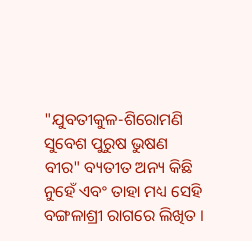"ଯୁବତୀକୁଳ-ଶିରୋମଣି ସୁବେଶ ପୁରୁଷ ଭୁଷଣ ବୀର" ବ୍ୟତୀତ ଅନ୍ୟ କିଛି ନୁହେଁ ଏବଂ ତାହା ମଧ୍ୟ ସେହି ବଙ୍ଗଳାଶ୍ରୀ ରାଗରେ ଲିଖିତ ।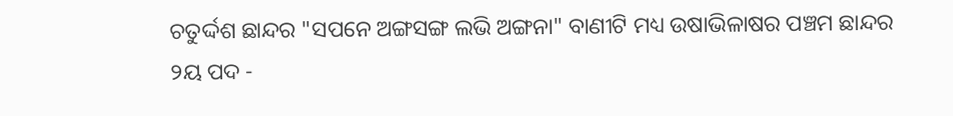ଚତୁର୍ଦ୍ଦଶ ଛାନ୍ଦର "ସପନେ ଅଙ୍ଗସଙ୍ଗ ଲଭି ଅଙ୍ଗନା" ବାଣୀଟି ମଧ୍ୟ ଉଷାଭିଳାଷର ପଞ୍ଚମ ଛାନ୍ଦର ୨ୟ ପଦ -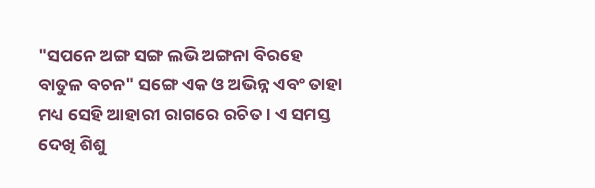"ସପନେ ଅଙ୍ଗ ସଙ୍ଗ ଲଭି ଅଙ୍ଗନା ବିରହେ ବାତୁଳ ବଚନ" ସଙ୍ଗେ ଏକ ଓ ଅଭିନ୍ନ ଏବଂ ତାହା ମଧ୍ୟ ସେହି ଆହାରୀ ରାଗରେ ରଚିତ । ଏ ସମସ୍ତ ଦେଖି ଶିଶୁ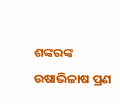ଶଙ୍କରଙ୍କ ଉଷାଭିଳାଷ ପ୍ରଣ